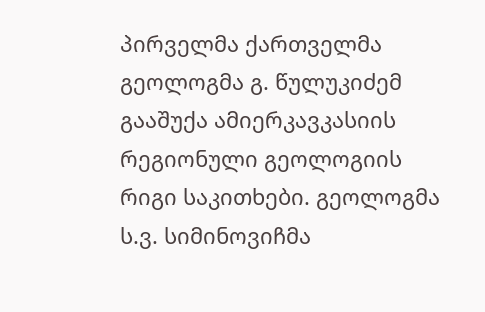პირველმა ქართველმა გეოლოგმა გ. წულუკიძემ გააშუქა ამიერკავკასიის რეგიონული გეოლოგიის რიგი საკითხები. გეოლოგმა ს.ვ. სიმინოვიჩმა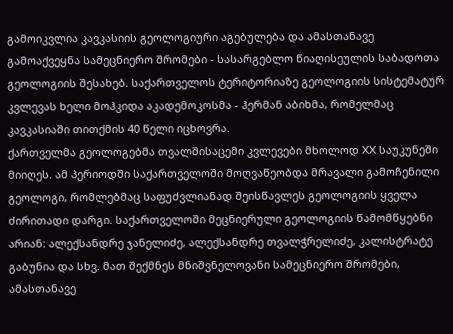გამოიკვლია კავკასიის გეოლოგიური აგებულება და ამასთანავე გამოაქვეყნა სამეცნიერო შრომები - სასარგებლო წიაღისეულის საბადოთა გეოლოგიის შესახებ. საქართველოს ტერიტორიაზე გეოლოგიის სისტემატურ კვლევას ხელი მოჰკიდა აკადემოკოსმა - ჰერმან აბიხმა, რომელმაც კავკასიაში თითქმის 40 წელი იცხოვრა.
ქართველმა გეოლოგებმა თვალშისაცემი კვლევები მხოლოდ XX საუკუნეში მიიღეს. ამ პერიოდში საქართველოში მოღვაწეობდა მრავალი გამოჩენილი გეოლოგი, რომლებმაც საფუძვლიანად შეისწავლეს გეოლოგიის ყველა ძირითადი დარგი. საქართველოში მეცნიერული გეოლოგიის წამომწყებნი არიან: ალექსანდრე ჯანელიძე, ალექსანდრე თვალჭრელიძე, კალისტრატე გაბუნია და სხვ. მათ შექმნეს მნიშვნელოვანი სამეცნიერო შრომები, ამასთანავე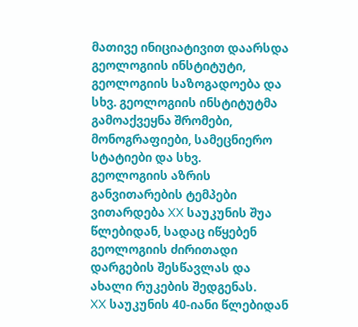მათივე ინიციატივით დაარსდა გეოლოგიის ინსტიტუტი, გეოლოგიის საზოგადოება და სხვ. გეოლოგიის ინსტიტუტმა გამოაქვეყნა შრომები, მონოგრაფიები, სამეცნიერო სტატიები და სხვ.
გეოლოგიის აზრის განვითარების ტემპები ვითარდება XX საუკუნის შუა წლებიდან, სადაც იწყებენ გეოლოგიის ძირითადი დარგების შესწავლას და ახალი რუკების შედგენას.
XX საუკუნის 40-იანი წლებიდან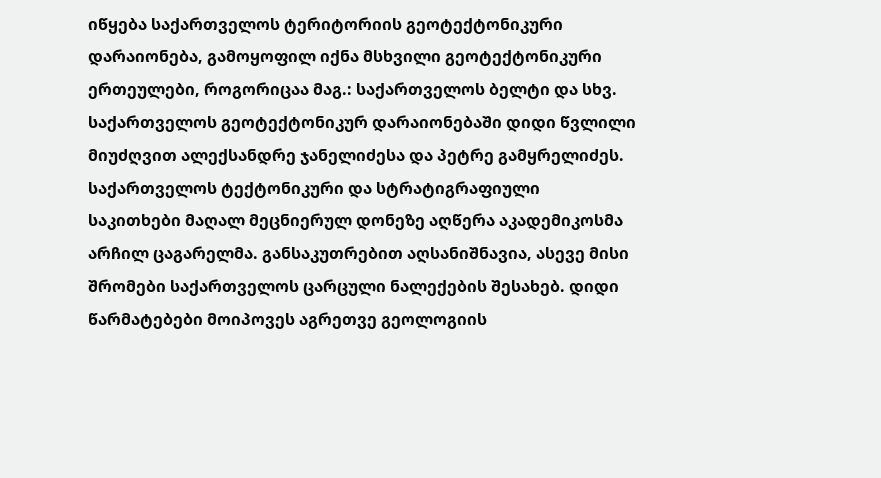იწყება საქართველოს ტერიტორიის გეოტექტონიკური დარაიონება, გამოყოფილ იქნა მსხვილი გეოტექტონიკური ერთეულები, როგორიცაა მაგ.: საქართველოს ბელტი და სხვ. საქართველოს გეოტექტონიკურ დარაიონებაში დიდი წვლილი მიუძღვით ალექსანდრე ჯანელიძესა და პეტრე გამყრელიძეს.
საქართველოს ტექტონიკური და სტრატიგრაფიული საკითხები მაღალ მეცნიერულ დონეზე აღწერა აკადემიკოსმა არჩილ ცაგარელმა. განსაკუთრებით აღსანიშნავია, ასევე მისი შრომები საქართველოს ცარცული ნალექების შესახებ. დიდი წარმატებები მოიპოვეს აგრეთვე გეოლოგიის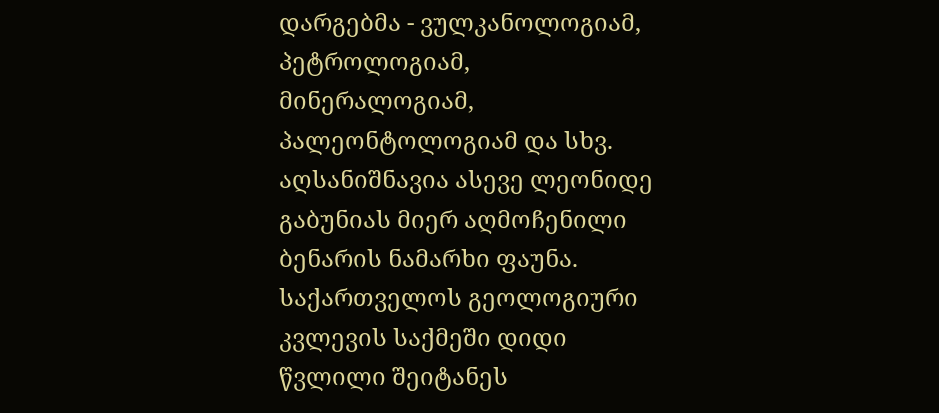დარგებმა - ვულკანოლოგიამ, პეტროლოგიამ, მინერალოგიამ, პალეონტოლოგიამ და სხვ.
აღსანიშნავია ასევე ლეონიდე გაბუნიას მიერ აღმოჩენილი ბენარის ნამარხი ფაუნა.
საქართველოს გეოლოგიური კვლევის საქმეში დიდი წვლილი შეიტანეს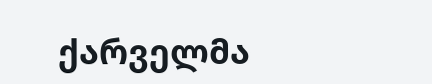ქარველმა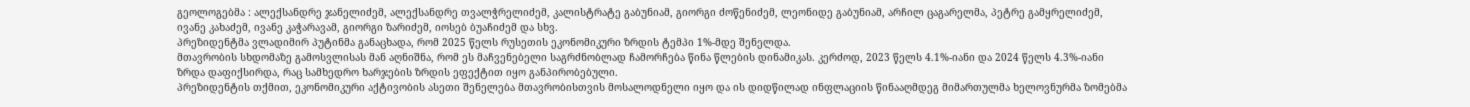გეოლოგებმა : ალექსანდრე ჯანელიძემ, ალექსანდრე თვალჭრელიძემ, კალისტრატე გაბუნიამ, გიორგი ძოწენიძემ, ლეონიდე გაბუნიამ, არჩილ ცაგარელმა, პეტრე გამყრელიძემ, ივანე კახაძემ, ივანე კაჭარავამ, გიორგი ზარიძემ, იოსებ ბუაჩიძემ და სხვ.
პრეზიდენტმა ვლადიმირ პუტინმა განაცხადა, რომ 2025 წელს რუსეთის ეკონომიკური ზრდის ტემპი 1%-მდე შენელდა.
მთავრობის სხდომაზე გამოსვლისას მან აღნიშნა, რომ ეს მაჩვენებელი საგრძნობლად ჩამორჩება წინა წლების დინამიკას. კერძოდ, 2023 წელს 4.1%-იანი და 2024 წელს 4.3%-იანი ზრდა დაფიქსირდა, რაც სამხედრო ხარჯების ზრდის ეფექტით იყო განპირობებული.
პრეზიდენტის თქმით, ეკონომიკური აქტივობის ასეთი შენელება მთავრობისთვის მოსალოდნელი იყო და ის დიდწილად ინფლაციის წინააღმდეგ მიმართულმა ხელოვნურმა ზომებმა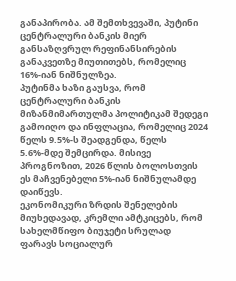განაპირობა. ამ შემთხვევაში, პუტინი ცენტრალური ბანკის მიერ განსაზღვრულ რეფინანსირების განაკვეთზე მიუთითებს, რომელიც 16%-იან ნიშნულზეა.
პუტინმა ხაზი გაუსვა, რომ ცენტრალური ბანკის მიზანმიმართულმა პოლიტიკამ შედეგი გამოიღო და ინფლაცია, რომელიც 2024 წელს 9.5%-ს შეადგენდა, წელს 5.6%-მდე შემცირდა. მისივე პროგნოზით, 2026 წლის ბოლოსთვის ეს მაჩვენებელი 5%-იან ნიშნულამდე დაიწევს.
ეკონომიკური ზრდის შენელების მიუხედავად, კრემლი ამტკიცებს, რომ სახელმწიფო ბიუჯეტი სრულად ფარავს სოციალურ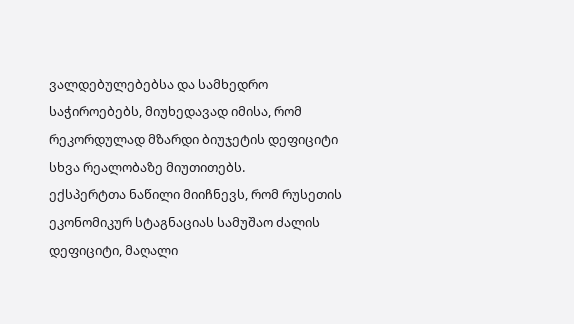ვალდებულებებსა და სამხედრო საჭიროებებს, მიუხედავად იმისა, რომ რეკორდულად მზარდი ბიუჯეტის დეფიციტი სხვა რეალობაზე მიუთითებს.
ექსპერტთა ნაწილი მიიჩნევს, რომ რუსეთის ეკონომიკურ სტაგნაციას სამუშაო ძალის დეფიციტი, მაღალი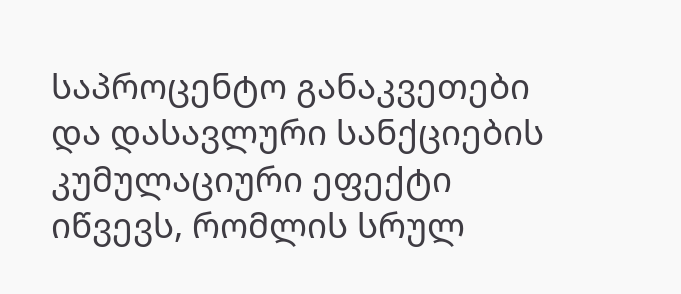საპროცენტო განაკვეთები და დასავლური სანქციების კუმულაციური ეფექტი იწვევს, რომლის სრულ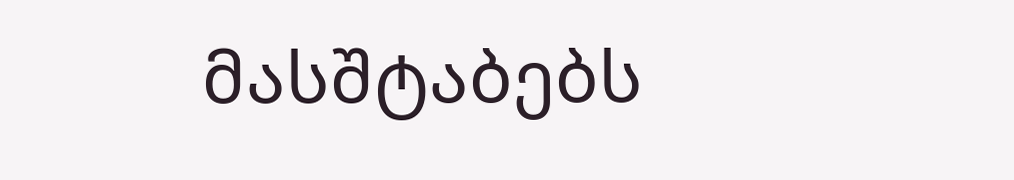მასშტაბებს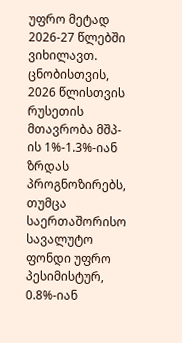უფრო მეტად 2026-27 წლებში ვიხილავთ.
ცნობისთვის, 2026 წლისთვის რუსეთის მთავრობა მშპ-ის 1%-1.3%-იან ზრდას პროგნოზირებს, თუმცა საერთაშორისო სავალუტო ფონდი უფრო პესიმისტურ, 0.8%-იან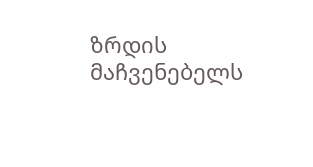ზრდის მაჩვენებელს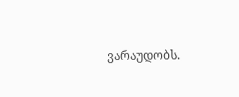ვარაუდობს.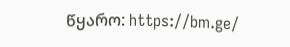წყარო: https://bm.ge/